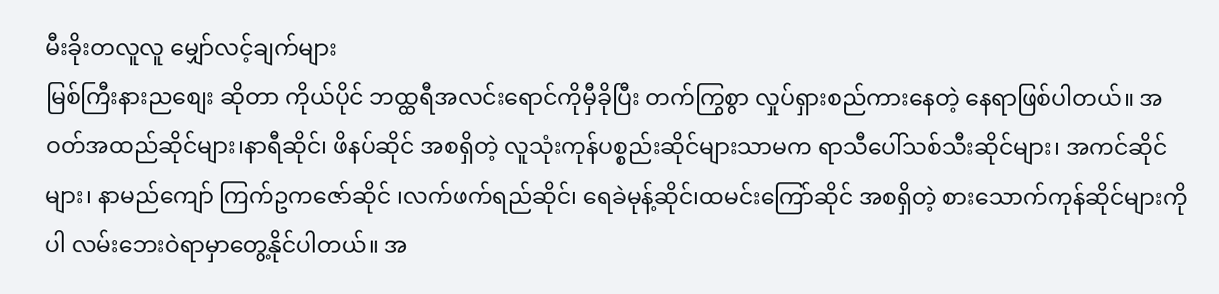မီးခိုးတလူလူ မျှော်လင့်ချက်များ
မြစ်ကြီးနားညစျေး ဆိုတာ ကိုယ်ပိုင် ဘထ္ထရီအလင်းရောင်ကိုမှီခိုပြီး တက်ကြွစွာ လှုပ်ရှားစည်ကားနေတဲ့ နေရာဖြစ်ပါတယ်။ အဝတ်အထည်ဆိုင်များ၊နာရီဆိုင်၊ ဖိနပ်ဆိုင် အစရှိတဲ့ လူသုံးကုန်ပစ္စည်းဆိုင်များသာမက ရာသီပေါ်သစ်သီးဆိုင်များ၊ အကင်ဆိုင်များ၊ နာမည်ကျော် ကြက်ဥကဇော်ဆိုင် ၊လက်ဖက်ရည်ဆိုင်၊ ရေခဲမုန့်ဆိုင်၊ထမင်းကြော်ဆိုင် အစရှိတဲ့ စားသောက်ကုန်ဆိုင်များကိုပါ လမ်းဘေးဝဲရာမှာတွေ့နိုင်ပါတယ်။ အ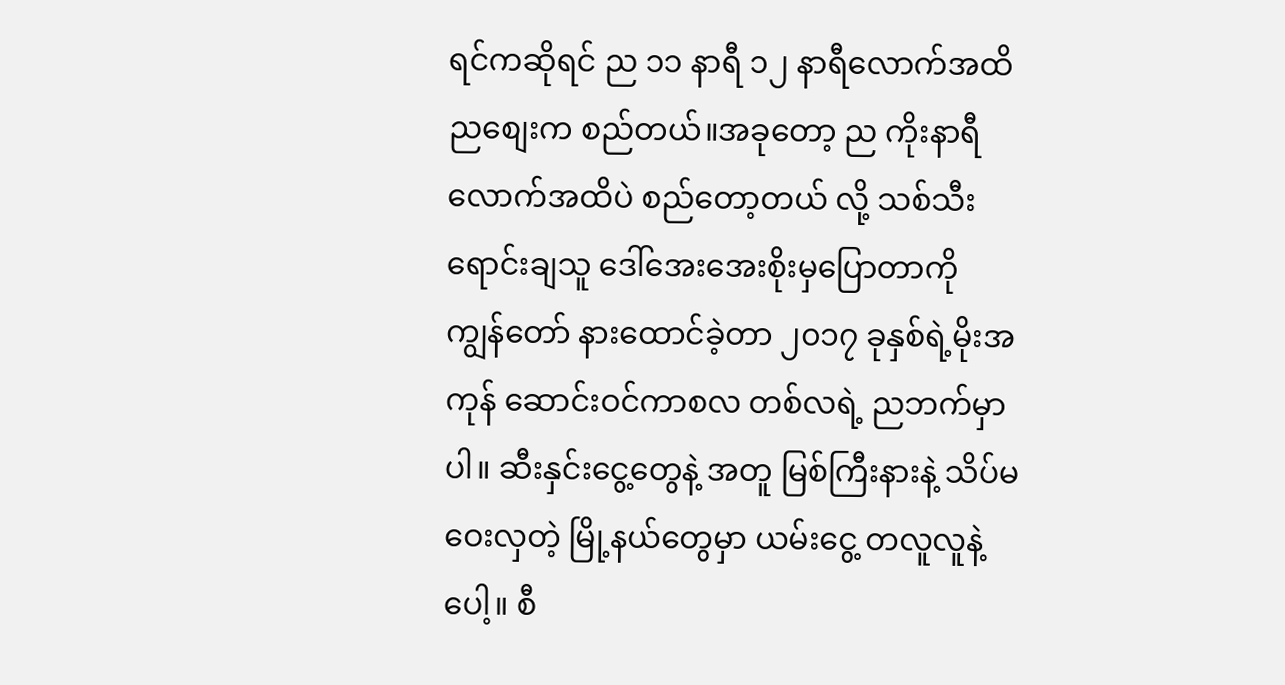ရင်ကဆိုရင် ည ၁၁ နာရီ ၁၂ နာရီလောက်အထိ ညစျေးက စည်တယ်။အခုတော့ ည ကိုးနာရီလောက်အထိပဲ စည်တော့တယ် လို့ သစ်သီးရောင်းချသူ ဒေါ်အေးအေးစိုးမှပြောတာကို ကျွန်တော် နားထောင်ခဲ့တာ ၂၀၁၇ ခုနှစ်ရဲ့မိုးအကုန် ဆောင်းဝင်ကာစလ တစ်လရဲ့ ညဘက်မှာပါ။ ဆီးနှင်းငွေ့တွေနဲ့ အတူ မြစ်ကြီးနားနဲ့ သိပ်မဝေးလှတဲ့ မြို့နယ်တွေမှာ ယမ်းငွေ့ တလူလူနဲ့ ပေါ့။ စီ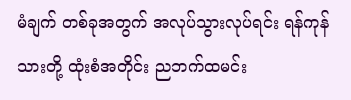မံချက် တစ်ခုအတွက် အလုပ်သွားလုပ်ရင်း ရန်ကုန်သားတို့ ထုံးစံအတိုင်း ညဘက်ထမင်း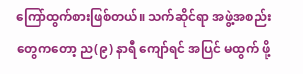ကြော်ထွက်စားဖြစ်တယ်။ သက်ဆိုင်ရာ အဖွဲ့အစည်းတွေကတော့ ည(၉) နာရီ ကျော်ရင် အပြင် မထွက် ဖို့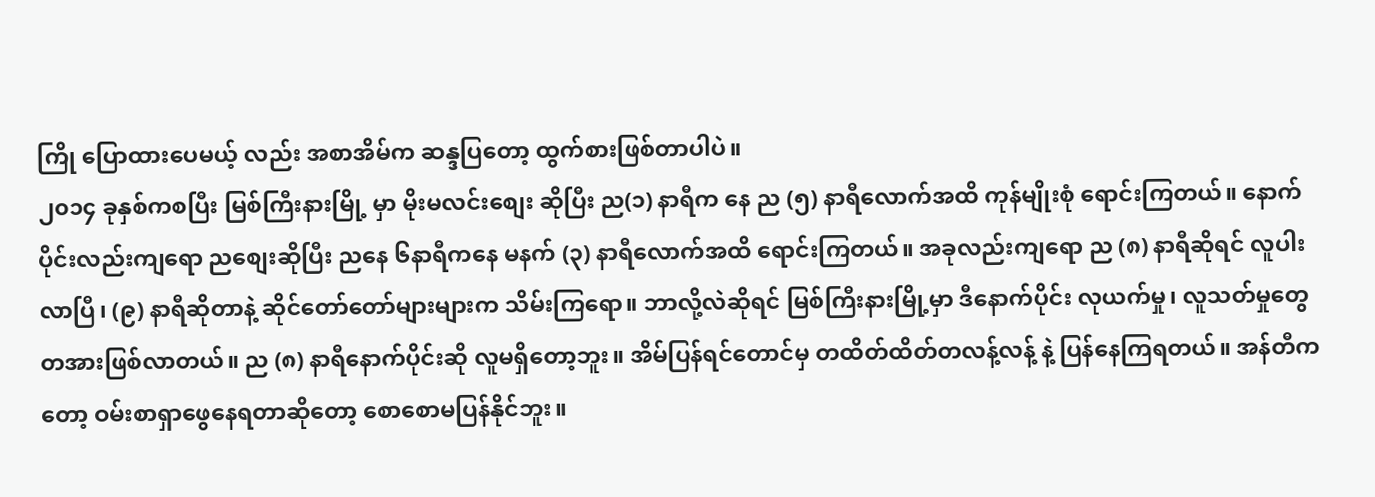ကြို ပြောထားပေမယ့် လည်း အစာအိမ်က ဆန္ဒပြတော့ ထွက်စားဖြစ်တာပါပဲ။
၂၀၁၄ ခုနှစ်ကစပြီး မြစ်ကြီးနားမြို့ မှာ မိုးမလင်းစျေး ဆိုပြီး ည(၁) နာရီက နေ ည (၅) နာရီလောက်အထိ ကုန်မျိုးစုံ ရောင်းကြတယ်။ နောက်ပိုင်းလည်းကျရော ညစျေးဆိုပြီး ညနေ ၆နာရီကနေ မနက် (၃) နာရီလောက်အထိ ရောင်းကြတယ်။ အခုလည်းကျရော ည (၈) နာရီဆိုရင် လူပါးလာပြီ၊ (၉) နာရီဆိုတာနဲ့ ဆိုင်တော်တော်များများက သိမ်းကြရော။ ဘာလို့လဲဆိုရင် မြစ်ကြီးနားမြို့မှာ ဒီနောက်ပိုင်း လုယက်မှု၊ လူသတ်မှုတွေ တအားဖြစ်လာတယ်။ ည (၈) နာရီနောက်ပိုင်းဆို လူမရှိတော့ဘူး။ အိမ်ပြန်ရင်တောင်မှ တထိတ်ထိတ်တလန့်လန့် နဲ့ ပြန်နေကြရတယ်။ အန်တီကတော့ ဝမ်းစာရှာဖွေနေရတာဆိုတော့ စောစောမပြန်နိုင်ဘူး။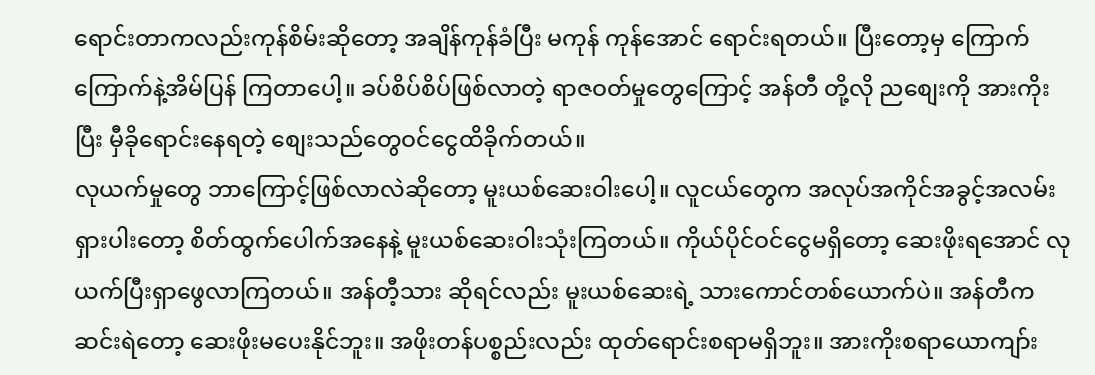ရောင်းတာကလည်းကုန်စိမ်းဆိုတော့ အချိန်ကုန်ခံပြီး မကုန် ကုန်အောင် ရောင်းရတယ်။ ပြီးတော့မှ ကြောက်ကြောက်နဲ့အိမ်ပြန် ကြတာပေါ့။ ခပ်စိပ်စိပ်ဖြစ်လာတဲ့ ရာဇဝတ်မှုတွေကြောင့် အန်တီ တို့လို ညစျေးကို အားကိုးပြီး မှီခိုရောင်းနေရတဲ့ စျေးသည်တွေဝင်ငွေထိခိုက်တယ်။
လုယက်မှုတွေ ဘာကြောင့်ဖြစ်လာလဲဆိုတော့ မူးယစ်ဆေးဝါးပေါ့။ လူငယ်တွေက အလုပ်အကိုင်အခွင့်အလမ်း ရှားပါးတော့ စိတ်ထွက်ပေါက်အနေနဲ့ မူးယစ်ဆေးဝါးသုံးကြတယ်။ ကိုယ်ပိုင်ဝင်ငွေမရှိတော့ ဆေးဖိုးရအောင် လုယက်ပြီးရှာဖွေလာကြတယ်။ အန်တီ့သား ဆိုရင်လည်း မူးယစ်ဆေးရဲ့ သားကောင်တစ်ယောက်ပဲ။ အန်တီက ဆင်းရဲတော့ ဆေးဖိုးမပေးနိုင်ဘူး။ အဖိုးတန်ပစ္စည်းလည်း ထုတ်ရောင်းစရာမရှိဘူး။ အားကိုးစရာယောကျာ်း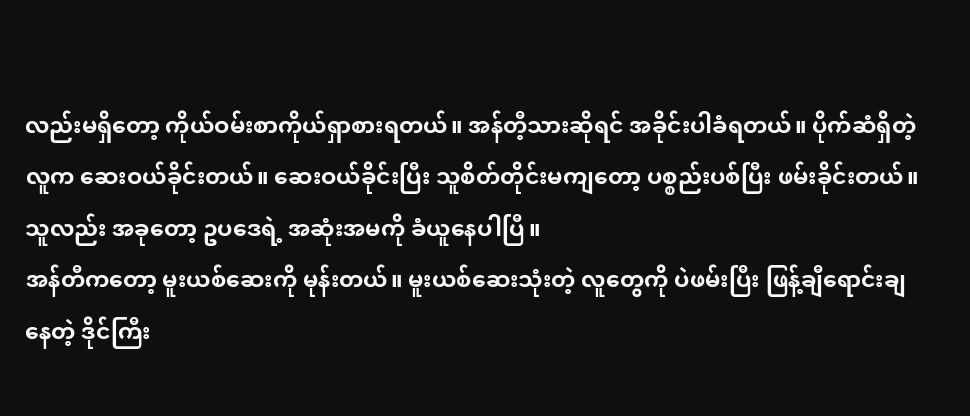လည်းမရှိတော့ ကိုယ်ဝမ်းစာကိုယ်ရှာစားရတယ်။ အန်တီ့သားဆိုရင် အခိုင်းပါခံရတယ်။ ပိုက်ဆံရှိတဲ့လူက ဆေးဝယ်ခိုင်းတယ်။ ဆေးဝယ်ခိုင်းပြီး သူစိတ်တိုင်းမကျတော့ ပစ္စည်းပစ်ပြီး ဖမ်းခိုင်းတယ်။ သူလည်း အခုတော့ ဥပဒေရဲ့ အဆုံးအမကို ခံယူနေပါပြီ။
အန်တီကတော့ မူးယစ်ဆေးကို မုန်းတယ်။ မူးယစ်ဆေးသုံးတဲ့ လူတွေကို ပဲဖမ်းပြီး ဖြန့်ချီရောင်းချနေတဲ့ ဒိုင်ကြီး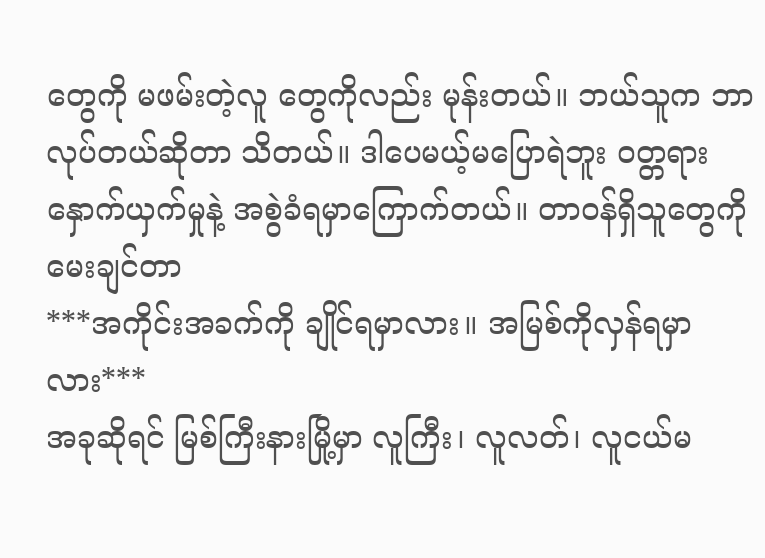တွေကို မဖမ်းတဲ့လူ တွေကိုလည်း မုန်းတယ်။ ဘယ်သူက ဘာလုပ်တယ်ဆိုတာ သိတယ်။ ဒါပေမယ့်မပြောရဲဘူး ဝတ္တရားနှောက်ယှက်မှုနဲ့ အစွဲခံရမှာကြောက်တယ်။ တာဝန်ရှိသူတွေကို မေးချင်တာ
***အကိုင်းအခက်ကို ချိုင်ရမှာလား။ အမြစ်ကိုလှန်ရမှာလား***
အခုဆိုရင် မြစ်ကြီးနားမြို့မှာ လူကြီး၊ လူလတ်၊ လူငယ်မ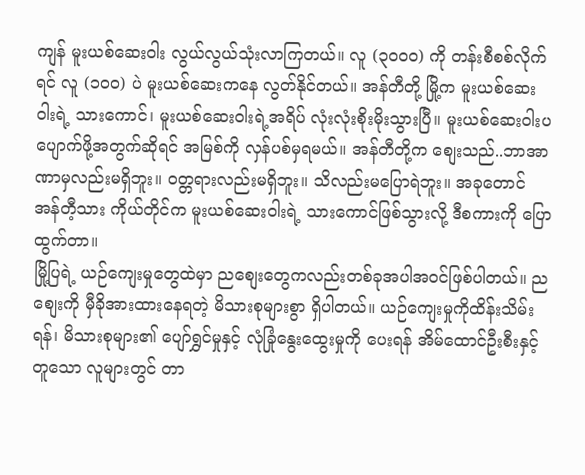ကျန် မူးယစ်ဆေးဝါး လွယ်လွယ်သုံးလာကြတယ်။ လူ (၃၀၀၀) ကို တန်းစီစစ်လိုက်ရင် လူ (၁၀၀) ပဲ မူးယစ်ဆေးကနေ လွတ်နိုင်တယ်။ အန်တီတို့ မြို့က မူးယစ်ဆေးဝါးရဲ့ သားကောင်၊ မူးယစ်ဆေးဝါးရဲ့အရိပ် လုံးလုံးစိုးမိုးသွားပြီ။ မူးယစ်ဆေးဝါးပပျောက်ဖို့အတွက်ဆိုရင် အမြစ်ကို လှန်ပစ်မှရမယ်။ အန်တီတို့က စျေးသည်..ဘာအာဏာမှလည်းမရှိဘူး။ ဝတ္တရားလည်းမရှိဘူး။ သိလည်းမပြောရဲဘူး။ အခုတောင် အန်တီ့သား ကိုယ်တိုင်က မူးယစ်ဆေးဝါးရဲ့ သားကောင်ဖြစ်သွားလို့ ဒီစကားကို ပြောထွက်တာ။
မြို့ပြရဲ့ ယဉ်ကျေးမှုတွေထဲမှာ ညစျေးတွေကလည်းတစ်ခုအပါအဝင်ဖြစ်ပါတယ်။ ညစျေးကို မှီခိုအားထားနေရတဲ့ မိသားစုများစွာ ရှိပါတယ်။ ယဉ်ကျေးမှုကိုထိန်းသိမ်းရန်၊ မိသားစုများ၏ ပျော်ရွှင်မှုနှင့် လုံခြုံနွေးထွေးမှုကို ပေးရန် အိမ်ထောင်ဦးစီးနှင့်တူသော လူများတွင် တာ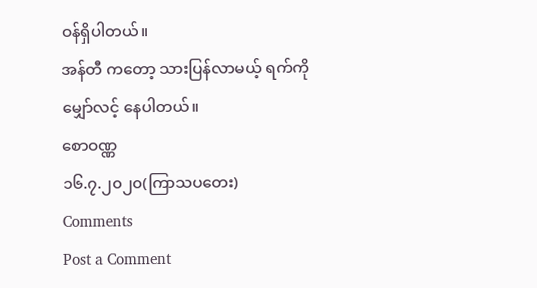ဝန်ရှိပါတယ်။
အန်တီ ကတော့ သားပြန်လာမယ့် ရက်ကို မျှော်လင့် နေပါတယ်။
စောဝဏ္ဏ
၁၆.၇.၂၀၂၀(ကြာသပတေး)
Comments
Post a Comment